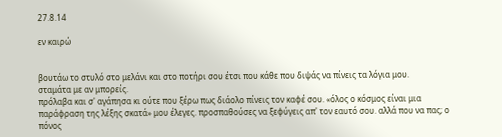27.8.14

εν καιρώ


βουτάω το στυλό στο μελάνι και στο ποτήρι σου έτσι που κάθε που διψάς να πίνεις τα λόγια μου.
σταμάτα με αν μπορείς.
πρόλαβα και σ' αγάπησα κι ούτε που ξέρω πως διάολο πίνεις τον καφέ σου. «όλος ο κόσμος είναι μια παράφραση της λέξης σκατά» μου έλεγες. προσπαθούσες να ξεφύγεις απ' τον εαυτό σου. αλλά που να πας; ο πόνος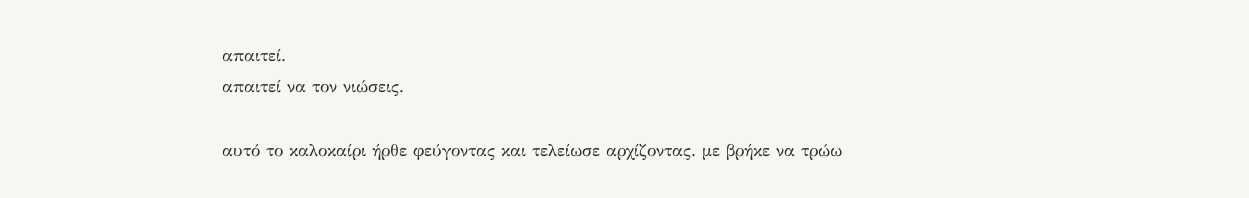απαιτεί.
απαιτεί να τον νιώσεις.

αυτό το καλοκαίρι ήρθε φεύγοντας και τελείωσε αρχίζοντας. με βρήκε να τρώω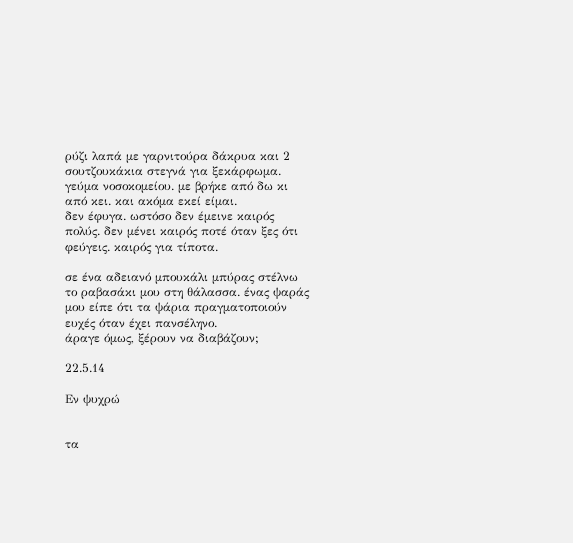ρύζι λαπά με γαρνιτούρα δάκρυα και 2 σουτζουκάκια στεγνά για ξεκάρφωμα. γεύμα νοσοκομείου. με βρήκε από δω κι από κει. και ακόμα εκεί είμαι.
δεν έφυγα. ωστόσο δεν έμεινε καιρός πολύς. δεν μένει καιρός ποτέ όταν ξες ότι φεύγεις. καιρός για τίποτα.

σε ένα αδειανό μπουκάλι μπύρας στέλνω το ραβασάκι μου στη θάλασσα. ένας ψαράς μου είπε ότι τα ψάρια πραγματοποιούν ευχές όταν έχει πανσέληνο.
άραγε όμως, ξέρουν να διαβάζουν;

22.5.14

Εν ψυχρώ


τα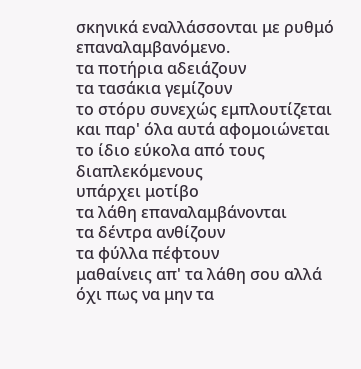σκηνικά εναλλάσσονται με ρυθμό επαναλαμβανόμενο.
τα ποτήρια αδειάζουν
τα τασάκια γεμίζουν
το στόρυ συνεχώς εμπλουτίζεται και παρ' όλα αυτά αφομοιώνεται το ίδιο εύκολα από τους διαπλεκόμενους
υπάρχει μοτίβο
τα λάθη επαναλαμβάνονται
τα δέντρα ανθίζουν
τα φύλλα πέφτουν
μαθαίνεις απ' τα λάθη σου αλλά όχι πως να μην τα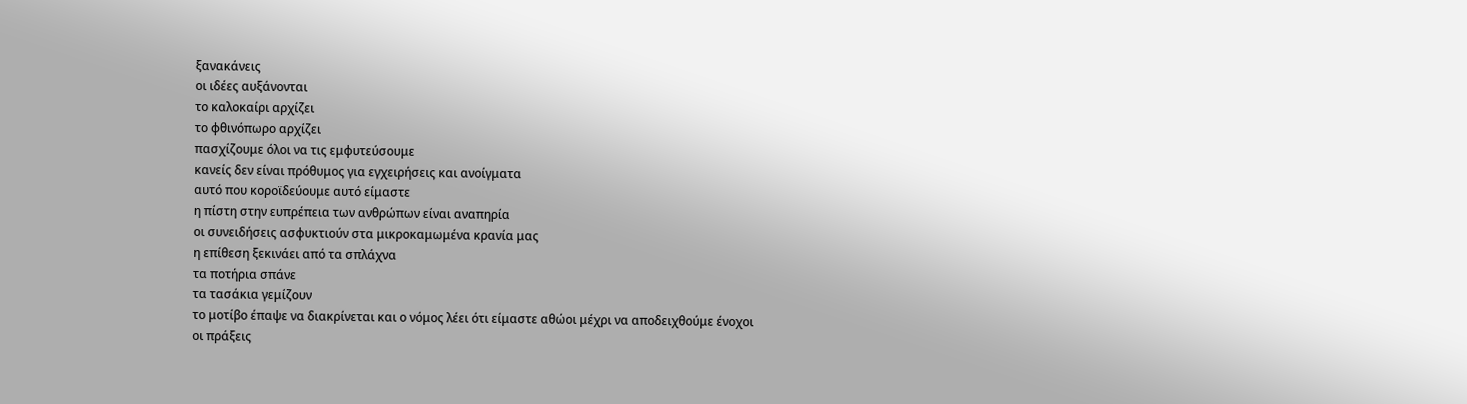ξανακάνεις
οι ιδέες αυξάνονται
το καλοκαίρι αρχίζει
το φθινόπωρο αρχίζει
πασχίζουμε όλοι να τις εμφυτεύσουμε
κανείς δεν είναι πρόθυμος για εγχειρήσεις και ανοίγματα
αυτό που κοροϊδεύουμε αυτό είμαστε
η πίστη στην ευπρέπεια των ανθρώπων είναι αναπηρία
οι συνειδήσεις ασφυκτιούν στα μικροκαμωμένα κρανία μας
η επίθεση ξεκινάει από τα σπλάχνα
τα ποτήρια σπάνε
τα τασάκια γεμίζουν
το μοτίβο έπαψε να διακρίνεται και ο νόμος λέει ότι είμαστε αθώοι μέχρι να αποδειχθούμε ένοχοι
οι πράξεις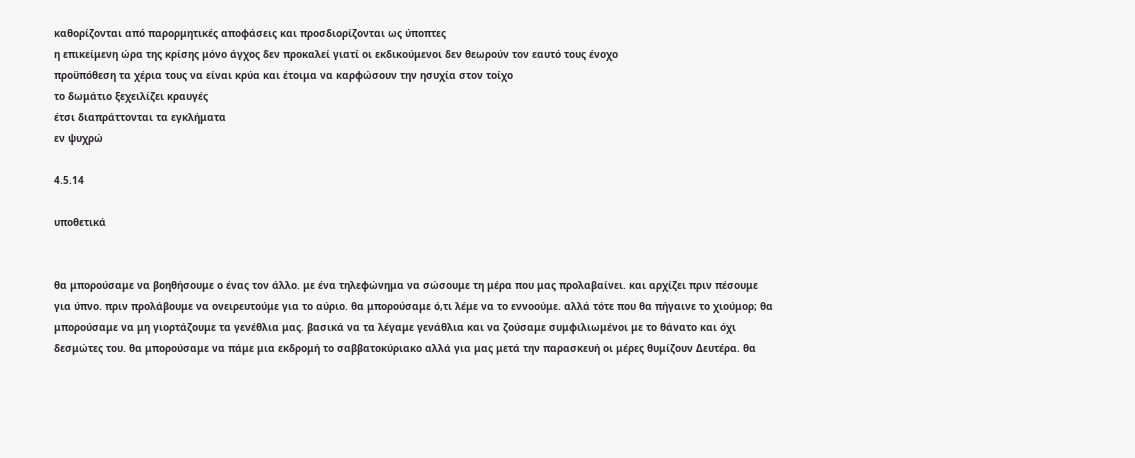καθορίζονται από παρορμητικές αποφάσεις και προσδιορίζονται ως ύποπτες
η επικείμενη ώρα της κρίσης μόνο άγχος δεν προκαλεί γιατί οι εκδικούμενοι δεν θεωρούν τον εαυτό τους ένοχο
προϋπόθεση τα χέρια τους να είναι κρύα και έτοιμα να καρφώσουν την ησυχία στον τοίχο
το δωμάτιο ξεχειλίζει κραυγές
έτσι διαπράττονται τα εγκλήματα
εν ψυχρώ

4.5.14

υποθετικά


θα μπορούσαμε να βοηθήσουμε ο ένας τον άλλο. με ένα τηλεφώνημα να σώσουμε τη μέρα που μας προλαβαίνει. και αρχίζει πριν πέσουμε για ύπνο. πριν προλάβουμε να ονειρευτούμε για το αύριο. θα μπορούσαμε ό,τι λέμε να το εννοούμε. αλλά τότε που θα πήγαινε το χιούμορ; θα μπορούσαμε να μη γιορτάζουμε τα γενέθλια μας. βασικά να τα λέγαμε γενάθλια και να ζούσαμε συμφιλιωμένοι με το θάνατο και όχι δεσμώτες του. θα μπορούσαμε να πάμε μια εκδρομή το σαββατοκύριακο αλλά για μας μετά την παρασκευή οι μέρες θυμίζουν Δευτέρα. θα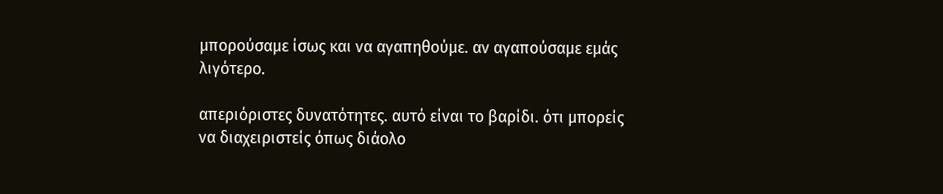μπορούσαμε ίσως και να αγαπηθούμε. αν αγαπούσαμε εμάς λιγότερο.

απεριόριστες δυνατότητες. αυτό είναι το βαρίδι. ότι μπορείς να διαχειριστείς όπως διάολο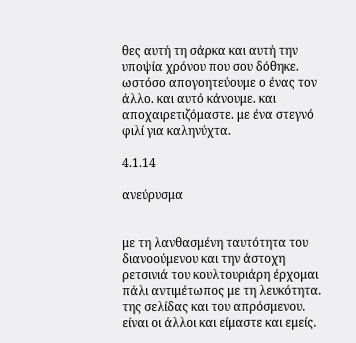θες αυτή τη σάρκα και αυτή την υποψία χρόνου που σου δόθηκε. ωστόσο απογοητεύουμε ο ένας τον άλλο. και αυτό κάνουμε. και αποχαιρετιζόμαστε. με ένα στεγνό φιλί για καληνύχτα.

4.1.14

ανεύρυσμα


με τη λανθασμένη ταυτότητα του διανοούμενου και την άστοχη ρετσινιά του κουλτουριάρη έρχομαι πάλι αντιμέτωπος με τη λευκότητα. της σελίδας και του απρόσμενου.
είναι οι άλλοι και είμαστε και εμείς.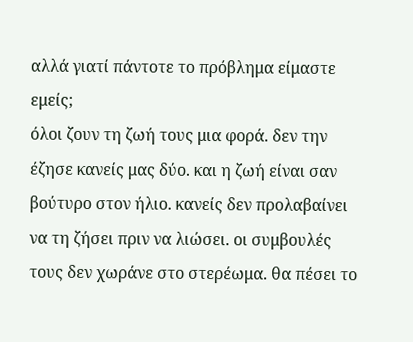αλλά γιατί πάντοτε το πρόβλημα είμαστε εμείς;
όλοι ζουν τη ζωή τους μια φορά. δεν την έζησε κανείς μας δύο. και η ζωή είναι σαν βούτυρο στον ήλιο. κανείς δεν προλαβαίνει να τη ζήσει πριν να λιώσει. οι συμβουλές τους δεν χωράνε στο στερέωμα. θα πέσει το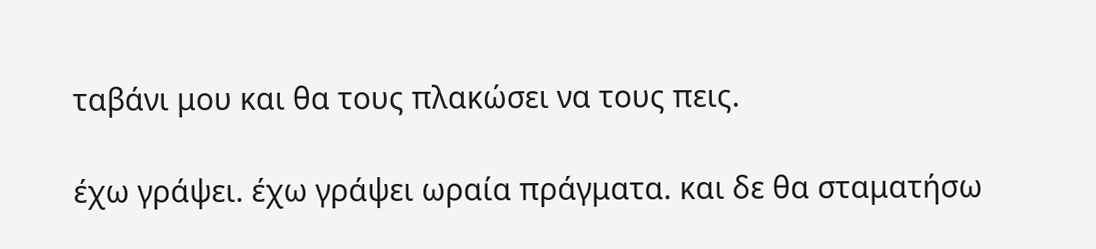ταβάνι μου και θα τους πλακώσει να τους πεις.

έχω γράψει. έχω γράψει ωραία πράγματα. και δε θα σταματήσω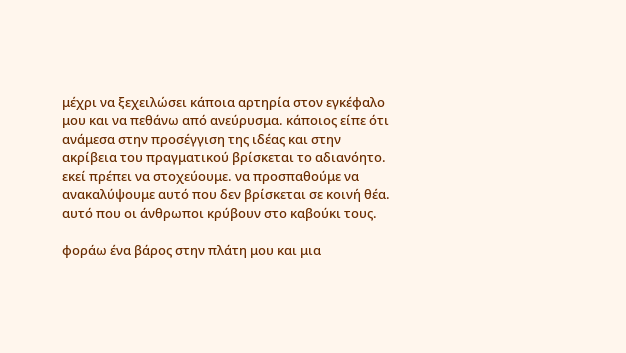μέχρι να ξεχειλώσει κάποια αρτηρία στον εγκέφαλο μου και να πεθάνω από ανεύρυσμα. κάποιος είπε ότι ανάμεσα στην προσέγγιση της ιδέας και στην ακρίβεια του πραγματικού βρίσκεται το αδιανόητο. εκεί πρέπει να στοχεύουμε. να προσπαθούμε να ανακαλύψουμε αυτό που δεν βρίσκεται σε κοινή θέα. αυτό που οι άνθρωποι κρύβουν στο καβούκι τους.

φοράω ένα βάρος στην πλάτη μου και μια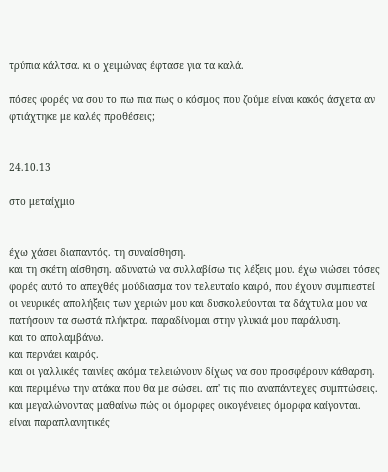τρύπια κάλτσα. κι ο χειμώνας έφτασε για τα καλά.

πόσες φορές να σου το πω πια πως ο κόσμος που ζούμε είναι κακός άσχετα αν φτιάχτηκε με καλές προθέσεις;


24.10.13

στο μεταίχμιο


έχω χάσει διαπαντός. τη συναίσθηση.
και τη σκέτη αίσθηση. αδυνατώ να συλλαβίσω τις λέξεις μου. έχω νιώσει τόσες φορές αυτό το απεχθές μούδιασμα τον τελευταίο καιρό, που έχουν συμπιεστεί οι νευρικές απολήξεις των χεριών μου και δυσκολεύονται τα δάχτυλα μου να πατήσουν τα σωστά πλήκτρα. παραδίνομαι στην γλυκιά μου παράλυση.
και το απολαμβάνω.
και περνάει καιρός.
και οι γαλλικές ταινίες ακόμα τελειώνουν δίχως να σου προσφέρουν κάθαρση.
και περιμένω την ατάκα που θα με σώσει. απ' τις πιο αναπάντεχες συμπτώσεις.
και μεγαλώνοντας μαθαίνω πώς οι όμορφες οικογένειες όμορφα καίγονται. είναι παραπλανητικές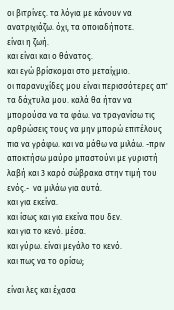οι βιτρίνες. τα λόγια με κάνουν να ανατριχιάζω. όχι, τα οποιαδήποτε.
είναι η ζωή.
και είναι και ο θάνατος.
και εγώ βρίσκομαι στο μεταίχμιο.
οι παρανυχίδες μου είναι περισσότερες απ' τα δάχτυλα μου. καλά θα ήταν να μπορούσα να τα φάω. να τραγανίσω τις αρθρώσεις τους να μην μπορώ επιτέλους πια να γράφω. και να μάθω να μιλάω. -πριν αποκτήσω μαύρο μπαστούνι με γυριστή λαβή και 3 καρό σώβρακα στην τιμή του ενός.-  να μιλάω για αυτά.
και για εκείνα.
και ίσως και για εκείνα που δεν.
και για το κενό. μέσα.
και γύρω. είναι μεγάλο το κενό.
και πως να το ορίσω;

είναι λες και έχασα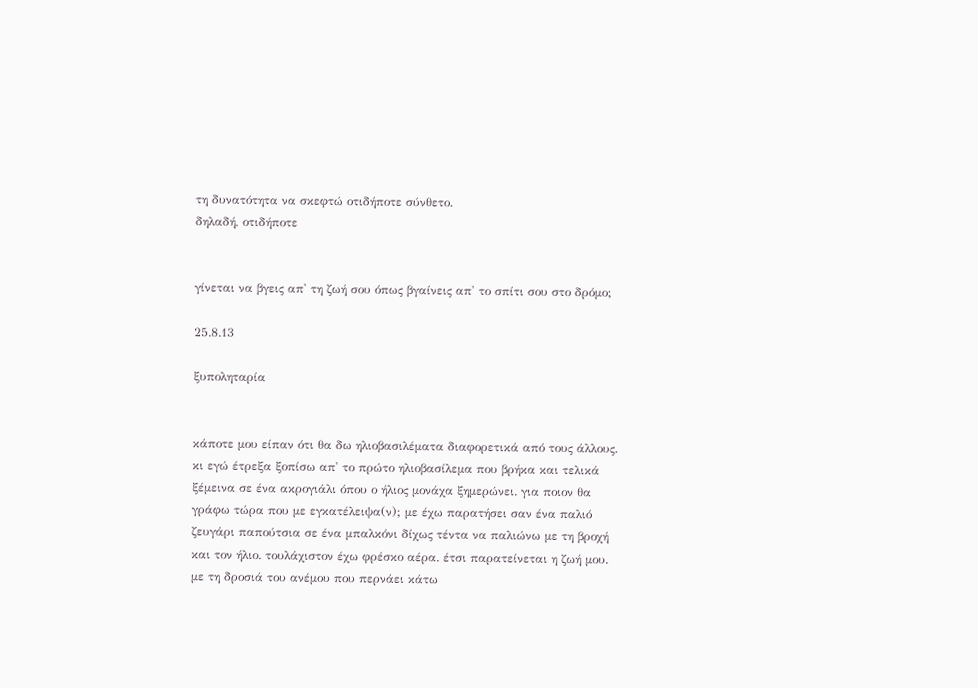τη δυνατότητα να σκεφτώ οτιδήποτε σύνθετο.
δηλαδή, οτιδήποτε


γίνεται να βγεις απ' τη ζωή σου όπως βγαίνεις απ' το σπίτι σου στο δρόμο;

25.8.13

ξυποληταρία


κάποτε μου είπαν ότι θα δω ηλιοβασιλέματα διαφορετικά από τους άλλους. κι εγώ έτρεξα ξοπίσω απ' το πρώτο ηλιοβασίλεμα που βρήκα και τελικά ξέμεινα σε ένα ακρογιάλι όπου ο ήλιος μονάχα ξημερώνει. για ποιον θα γράφω τώρα που με εγκατέλειψα(ν); με έχω παρατήσει σαν ένα παλιό ζευγάρι παπούτσια σε ένα μπαλκόνι δίχως τέντα να παλιώνω με τη βροχή και τον ήλιο. τουλάχιστον έχω φρέσκο αέρα. έτσι παρατείνεται η ζωή μου. με τη δροσιά του ανέμου που περνάει κάτω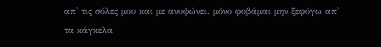απ' τις σόλες μου και με ανυψώνει. μόνο φοβάμαι μην ξεφύγω απ' τα κάγκελα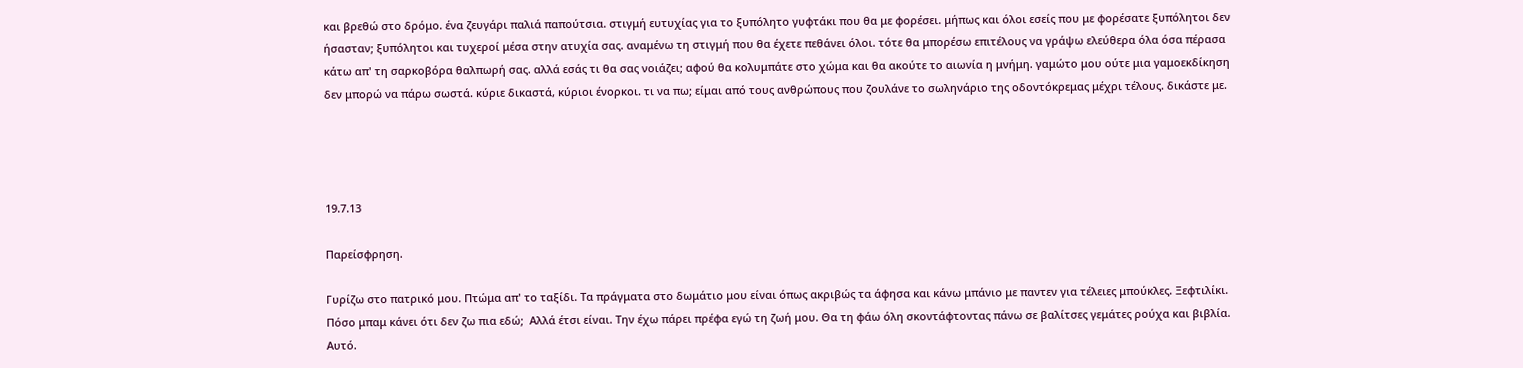και βρεθώ στο δρόμο. ένα ζευγάρι παλιά παπούτσια. στιγμή ευτυχίας για το ξυπόλητο γυφτάκι που θα με φορέσει. μήπως και όλοι εσείς που με φορέσατε ξυπόλητοι δεν ήσασταν; ξυπόλητοι και τυχεροί μέσα στην ατυχία σας. αναμένω τη στιγμή που θα έχετε πεθάνει όλοι. τότε θα μπορέσω επιτέλους να γράψω ελεύθερα όλα όσα πέρασα κάτω απ' τη σαρκοβόρα θαλπωρή σας. αλλά εσάς τι θα σας νοιάζει; αφού θα κολυμπάτε στο χώμα και θα ακούτε το αιωνία η μνήμη. γαμώτο μου ούτε μια γαμοεκδίκηση δεν μπορώ να πάρω σωστά. κύριε δικαστά, κύριοι ένορκοι. τι να πω; είμαι από τους ανθρώπους που ζουλάνε το σωληνάριο της οδοντόκρεμας μέχρι τέλους. δικάστε με.




19.7.13

Παρείσφρηση.

Γυρίζω στο πατρικό μου. Πτώμα απ' το ταξίδι. Τα πράγματα στο δωμάτιο μου είναι όπως ακριβώς τα άφησα και κάνω μπάνιο με παντεν για τέλειες μπούκλες. Ξεφτιλίκι. Πόσο μπαμ κάνει ότι δεν ζω πια εδώ;  Αλλά έτσι είναι. Την έχω πάρει πρέφα εγώ τη ζωή μου. Θα τη φάω όλη σκοντάφτοντας πάνω σε βαλίτσες γεμάτες ρούχα και βιβλία. Αυτό.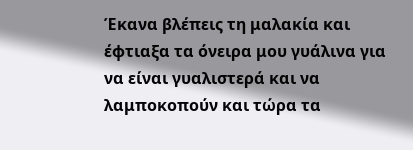Έκανα βλέπεις τη μαλακία και έφτιαξα τα όνειρα μου γυάλινα για να είναι γυαλιστερά και να λαμποκοπούν και τώρα τα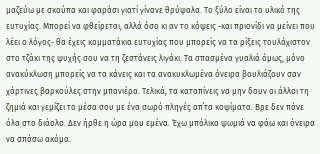μαζεύω με σκούπα και φαράσι γιατί γίνανε θρύψαλα. Το ξύλο είναι το υλικό της ευτυχίας. Μπορεί να φθείρεται, αλλά όσο κι αν το κόψεις -και πριονίδι να μείνει που λέει ο λόγος- θα έχεις κομματάκια ευτυχίας που μπορείς να τα ρίξεις τουλάχιστον στο τζάκι της ψυχής σου να τη ζεστάνεις λιγάκι. Τα σπασμένα γυαλιά όμως, μόνο ανακύκλωση μπορείς να τα κάνεις και τα ανακυκλωμένα όνειρα βουλιάζουν σαν χάρτινες βαρκούλες στην μπανιέρα. Τελικά, τα καταπίνεις να μην δουν οι άλλοι τη ζημιά και γεμίζει το μέσα σου με ένα σωρό πληγές απ΄τα κοψίματα. Βρε δεν πάνε όλα στο διάολο. Δεν ήρθε η ώρα μου εμένα. Έχω μπόλικα ψωμιά να φάω και όνειρα να σπάσω ακόμα.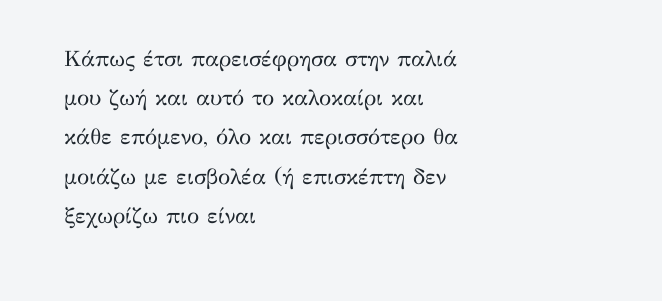Κάπως έτσι παρεισέφρησα στην παλιά μου ζωή και αυτό το καλοκαίρι και κάθε επόμενο, όλο και περισσότερο θα μοιάζω με εισβολέα (ή επισκέπτη δεν ξεχωρίζω πιο είναι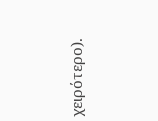χειρότερο).